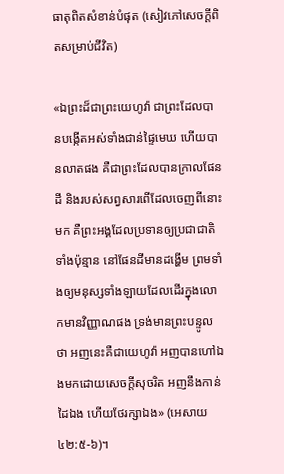ធាតុពិតសំខាន់បំផុត (សៀវភៅសេចក្ដីពិតសម្រាប់ជីវិត)

«ឯព្រះដ៏ជាព្រះយេហូវ៉ា ជាព្រះដែលបានបង្កើតអស់ទាំងជាន់ផ្ទៃមេឃ ហើយបានលាតផង គឺជាព្រះដែលបានក្រាលផែនដី និងរបស់សព្វសារពើដែលចេញពីនោះមក គឺព្រះអង្គដែលប្រទានឲ្យប្រជាជាតិទាំងប៉ុន្មាន នៅផែនដីមានដង្ហើម ព្រមទាំងឲ្យមនុស្សទាំងឡាយដែលដើរក្នុងលោកមានវិញ្ញាណផង ទ្រង់មានព្រះបន្ទូលថា អញនេះគឺជាយេហូវ៉ា អញបានហៅឯងមកដោយសេចក្តីសុចរិត អញនឹងកាន់ដៃឯង ហើយថែរក្សាឯង» (អេសាយ ៤២:៥-៦)។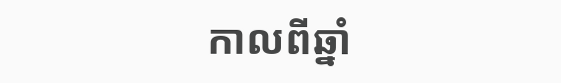កាលពីឆ្នាំ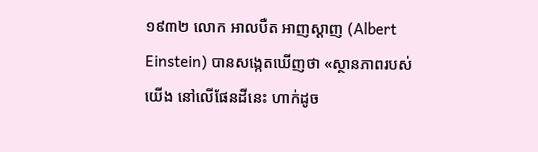១៩៣២ លោក អាលបឺត អាញស្តាញ (Albert Einstein) បានសង្កេតឃើញថា «ស្ថានភាពរបស់យើង នៅលើផែនដីនេះ ហាក់ដូច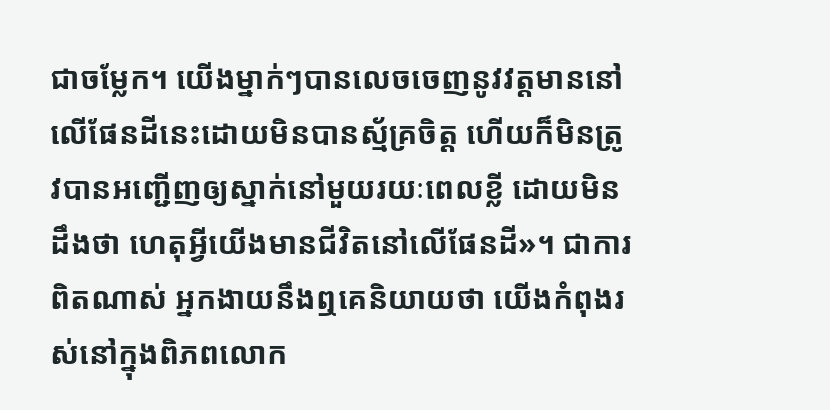ជាចម្លែក។ យើងម្នាក់ៗបានលេចចេញនូវវត្តមាននៅលើផែនដីនេះដោយមិនបានស្ម័គ្រចិត្ត ហើយក៏មិនត្រូវបានអញ្ជើញឲ្យស្នាក់នៅមួយរយៈពេលខ្លី ដោយមិនដឹងថា ហេតុអ្វីយើងមានជីវិតនៅលើផែនដី»។ ជាការពិតណាស់ អ្នកងាយនឹងឮគេនិយាយថា យើងកំពុងរស់នៅក្នុងពិភពលោក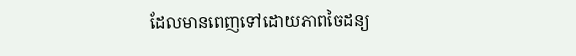ដែលមានពេញទៅដោយភាពចៃដន្យ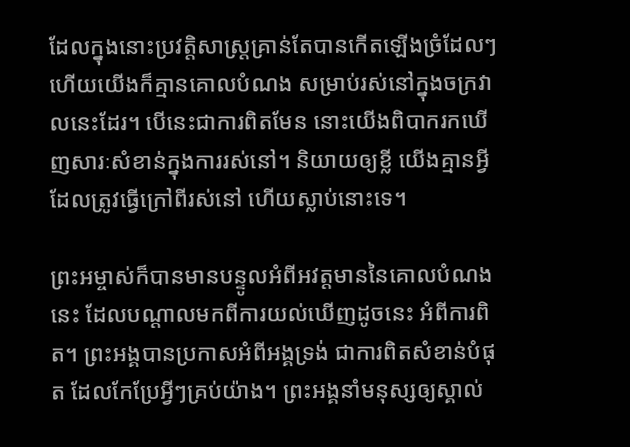ដែលក្នុងនោះប្រវត្តិសាស្ត្រគ្រាន់តែបានកើតឡើងច្រំដែលៗ ហើយយើងក៏គ្មានគោលបំណង សម្រាប់រស់នៅក្នុងចក្រវាលនេះដែរ។ បើនេះជាការពិតមែន នោះយើងពិបាករកឃើញសារៈសំខាន់ក្នុងការរស់នៅ។ និយាយឲ្យខ្លី យើងគ្មានអ្វីដែលត្រូវធ្វើក្រៅពីរស់នៅ ហើយស្លាប់នោះទេ។

ព្រះអម្ចាស់ក៏បានមានបន្ទូលអំពីអវត្តមាននៃគោលបំណងនេះ ដែលបណ្ដាលមកពីការយល់ឃើញដូចនេះ អំពីការពិត។ ព្រះអង្គបានប្រកាសអំពីអង្គទ្រង់ ជាការពិតសំខាន់បំផុត ដែលកែប្រែអ្វីៗគ្រប់យ៉ាង។ ព្រះអង្គនាំមនុស្សឲ្យស្គាល់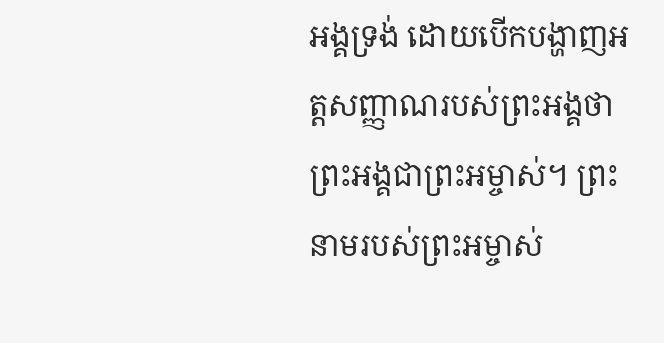អង្គទ្រង់ ដោយបើកបង្ហាញអត្តសញ្ញាណរបស់ព្រះអង្គថា ព្រះអង្គជាព្រះអម្ចាស់។ ព្រះនាមរបស់ព្រះអម្ចាស់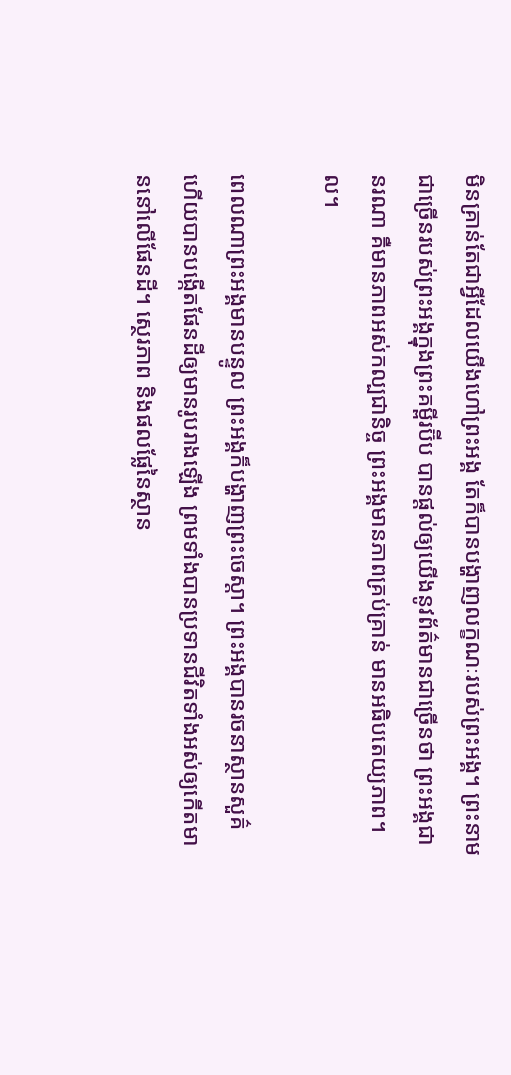មិនគ្រាន់តែជាអ្វីដែលយើងហៅព្រះអង្គ តែក៏បានបង្ហាញលក្ខណៈរបស់ព្រះអង្គ។ ព្រះនាមជាច្រើនរបស់ព្រះអង្គក្នុងព្រះគម្ពីរប៊ីប បានផ្តល់ឲ្យយើងនូវព័ត៌មានជាច្រើនថា ព្រះអង្គជានរណា គឺមានភាពអស់កល្បជានិច្ច ព្រះអង្គមានភាពគ្រប់គ្រាន់ មានអធិបតេយ្យភាព។ល។

ពេលណាព្រះអង្គមានបន្ទូល ព្រះអង្គក៏បង្ហាញព្រះចេស្ដា។ ព្រះអង្គបានរចនាស្ថានសួគ៌ ហើយបានបង្កើតផែនដីឲ្យមានរូបរាងឡើង ព្រមទាំងបានប្រទានជីវិតទាំងអស់ឲ្យកើតមាននៅលើផែនដី។ ស្ថេរភាព និងផលផ្លែនៃស្ថាន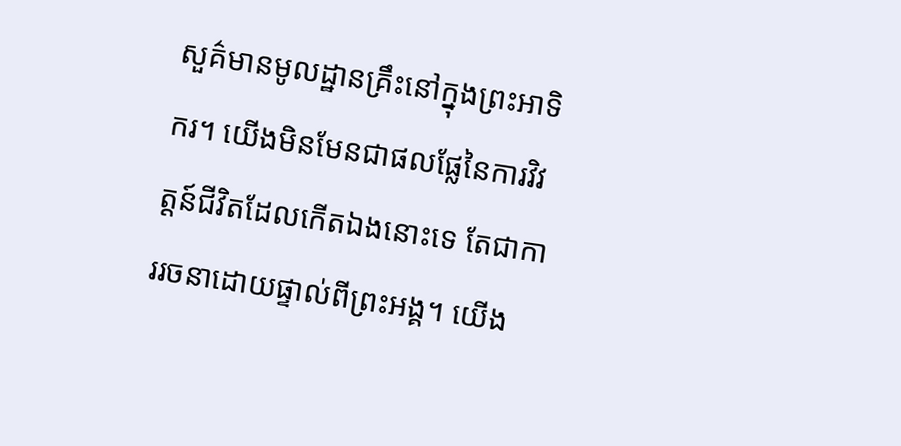សួគ៌មានមូលដ្ឋានគ្រឹះនៅក្នុងព្រះអាទិករ។ យើងមិនមែនជាផលផ្លែនៃការវិវត្តន៍ជីវិតដែលកើតឯងនោះទេ តែជាការរចនាដោយផ្ទាល់ពីព្រះអង្គ។ យើង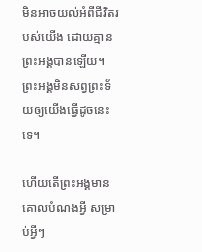មិនអាចយល់អំពីជីវិតរបស់យើង ដោយគ្មានព្រះអង្គបានឡើយ។ ព្រះអង្គមិនសព្វព្រះទ័យឲ្យយើងធ្វើដូចនេះទេ។

ហើយតើព្រះអង្គមានគោលបំណងអ្វី សម្រាប់អ្វីៗ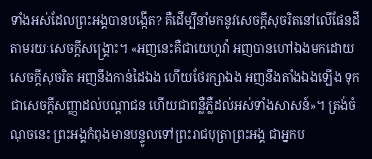ទាំងអស់ដែលព្រះអង្គបានបង្កើត? គឺដើម្បីនាំមកនូវសេចក្តីសុចរិតនៅលើផែនដី តាមរយៈសេចក្តីសង្គ្រោះ។ «អញនេះគឺជាយេហូវ៉ា អញបានហៅឯងមកដោយសេចក្តីសុចរិត អញនឹងកាន់ដៃឯង ហើយថែរក្សាឯង អញនឹងតាំងឯងឡើង ទុកជាសេចក្តីសញ្ញាដល់បណ្តាជន ហើយជាពន្លឺភ្លឺដល់អស់ទាំងសាសន៍»។ ត្រង់ចំណុចនេះ ព្រះអង្គកំពុងមានបន្ទូលទៅព្រះរាជបុត្រាព្រះអង្គ ជាអ្នកប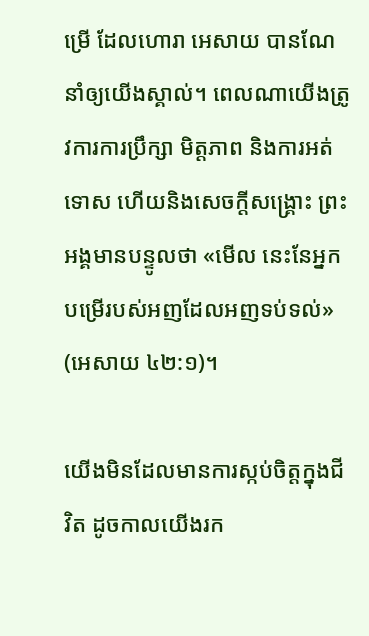ម្រើ ដែលហោរា អេសាយ បានណែនាំឲ្យយើងស្គាល់។ ពេលណាយើងត្រូវការការប្រឹក្សា មិត្តភាព និងការអត់ទោស ហើយនិងសេចក្តីសង្គ្រោះ ព្រះអង្គមានបន្ទូលថា «មើល នេះនែអ្នកបម្រើរបស់អញដែលអញទប់ទល់» (អេសាយ ៤២:១)។

យើងមិនដែលមានការស្កប់ចិត្តក្នុងជីវិត ដូចកាលយើងរក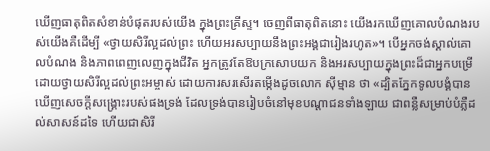ឃើញធាតុពិតសំខាន់បំផុតរបស់យើង ក្នុងព្រះគ្រីស្ទ។ ចេញពីធាតុពិតនោះ យើងរកឃើញគោលបំណងរបស់យើងគឺដើម្បី «ថ្វាយសិរីល្អដល់ព្រះ ហើយអរសប្បាយនឹងព្រះអង្គជារៀងរហូត»។ បើអ្នកចង់ស្គាល់គោលបំណង និងភាពពេញលេញក្នុងជីវិត អ្នកត្រូវតែឱបក្រសោបយក និងអរសប្បាយក្នុងព្រះដ៏ជាអ្នកបម្រើដោយថ្វាយសិរីល្អដល់ព្រះអម្ចាស់ ដោយការសរសើរតម្កើងដូចលោក ស៊ីម្មាន ថា «ដ្បិតភ្នែកទូលបង្គំបានឃើញសេចក្តីសង្គ្រោះរបស់ផងទ្រង់ ដែលទ្រង់បានរៀបចំនៅមុខបណ្តាជនទាំងឡាយ ជាពន្លឺសម្រាប់បំភ្លឺដល់សាសន៍ដទៃ ហើយជាសិរី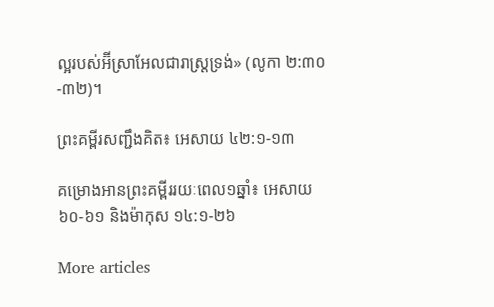ល្អរបស់អ៊‌ីស្រាអែលជារាស្ត្រទ្រង់» (លូកា ២:៣០-៣២)។

ព្រះគម្ពីរសញ្ជឹងគិត៖ អេសាយ ៤២:១-១៣

គម្រោងអានព្រះគម្ពីររយៈពេល១ឆ្នាំ៖ អេសាយ ៦០-៦១ និងម៉ាកុស ១៤:១-២៦

More articles